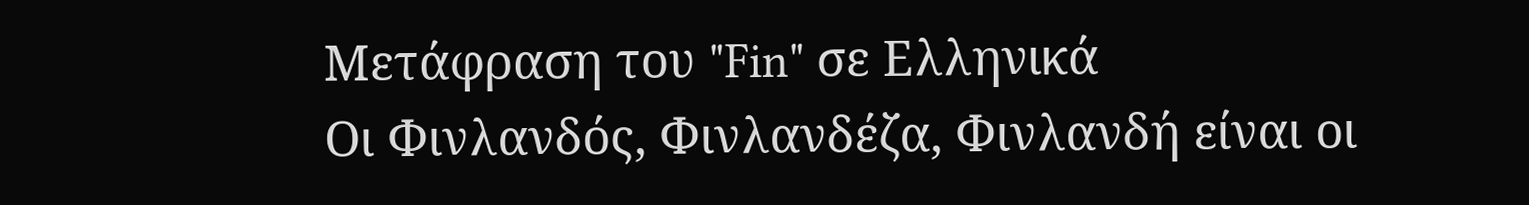Μετάφραση του "Fin" σε Ελληνικά
Οι Φινλανδός, Φινλανδέζα, Φινλανδή είναι οι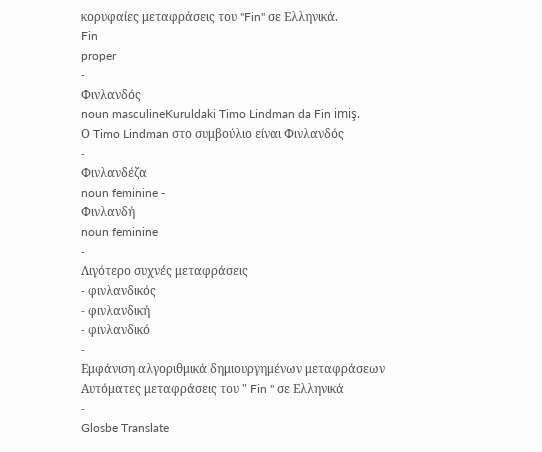κορυφαίες μεταφράσεις του "Fin" σε Ελληνικά.
Fin
proper
-
Φινλανδός
noun masculineKuruldaki Timo Lindman da Fin imiş.
Ο Timo Lindman στο συμβούλιο είναι Φινλανδός
-
Φινλανδέζα
noun feminine -
Φινλανδή
noun feminine
-
Λιγότερο συχνές μεταφράσεις
- φινλανδικός
- φινλανδική
- φινλανδικό
-
Εμφάνιση αλγοριθμικά δημιουργημένων μεταφράσεων
Αυτόματες μεταφράσεις του " Fin " σε Ελληνικά
-
Glosbe Translate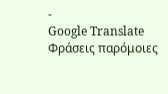-
Google Translate
Φράσεις παρόμοιες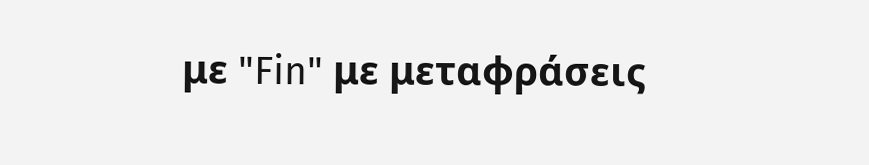με "Fin" με μεταφράσεις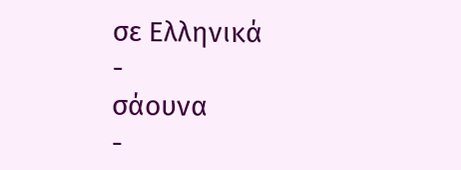σε Ελληνικά
-
σάουνα
-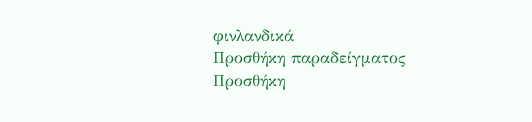φινλανδικά
Προσθήκη παραδείγματος
Προσθήκη